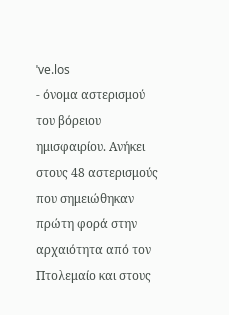ˈve.los
- όνομα αστερισμού του βόρειου ημισφαιρίου. Ανήκει στους 48 αστερισμούς που σημειώθηκαν πρώτη φορά στην αρχαιότητα από τον Πτολεμαίο και στους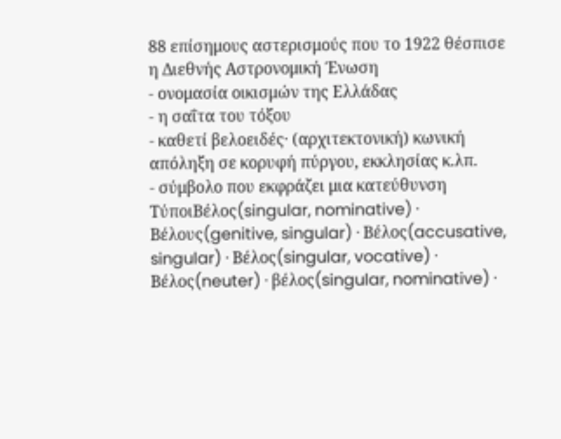88 επίσημους αστερισμούς που το 1922 θέσπισε η Διεθνής Αστρονομική Ένωση
- ονομασία οικισμών της Ελλάδας
- η σαΐτα του τόξου
- καθετί βελοειδές· (αρχιτεκτονική) κωνική απόληξη σε κορυφή πύργου, εκκλησίας κ.λπ.
- σύμβολο που εκφράζει μια κατεύθυνση
ΤύποιΒέλος(singular, nominative) · Βέλους(genitive, singular) · Βέλος(accusative, singular) · Βέλος(singular, vocative) · Βέλος(neuter) · βέλος(singular, nominative) ·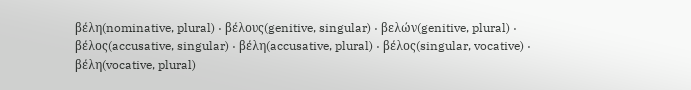βέλη(nominative, plural) · βέλους(genitive, singular) · βελών(genitive, plural) · βέλος(accusative, singular) · βέλη(accusative, plural) · βέλος(singular, vocative) · βέλη(vocative, plural)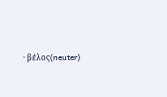· βέλος(neuter)